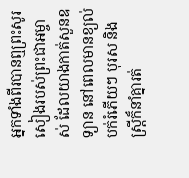អ្នកទាំងពីរបានឮព្រះសូរសៀងរបស់ព្រះជាអម្ចាស់ ដែលយាងកាត់សួនឧទ្យាន នៅពេលមានខ្យល់បក់រំភើយៗ បុរស និងស្ត្រីក៏នាំគ្នារត់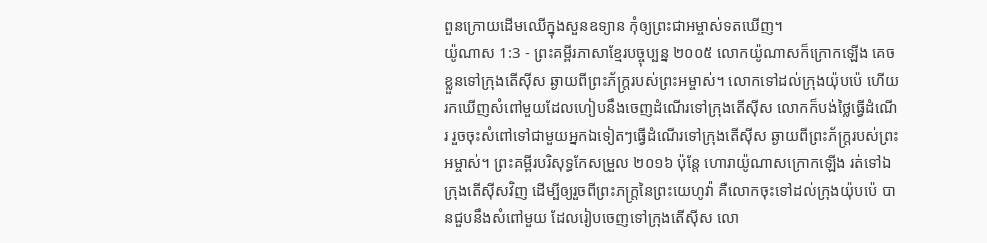ពួនក្រោយដើមឈើក្នុងសួនឧទ្យាន កុំឲ្យព្រះជាអម្ចាស់ទតឃើញ។
យ៉ូណាស 1:3 - ព្រះគម្ពីរភាសាខ្មែរបច្ចុប្បន្ន ២០០៥ លោកយ៉ូណាសក៏ក្រោកឡើង គេចខ្លួនទៅក្រុងតើស៊ីស ឆ្ងាយពីព្រះភ័ក្ត្ររបស់ព្រះអម្ចាស់។ លោកទៅដល់ក្រុងយ៉ុបប៉េ ហើយរកឃើញសំពៅមួយដែលហៀបនឹងចេញដំណើរទៅក្រុងតើស៊ីស លោកក៏បង់ថ្លៃធ្វើដំណើរ រួចចុះសំពៅទៅជាមួយអ្នកឯទៀតៗធ្វើដំណើរទៅក្រុងតើស៊ីស ឆ្ងាយពីព្រះភ័ក្ត្ររបស់ព្រះអម្ចាស់។ ព្រះគម្ពីរបរិសុទ្ធកែសម្រួល ២០១៦ ប៉ុន្តែ ហោរាយ៉ូណាសក្រោកឡើង រត់ទៅឯក្រុងតើស៊ីសវិញ ដើម្បីឲ្យរួចពីព្រះភក្ត្រនៃព្រះយេហូវ៉ា គឺលោកចុះទៅដល់ក្រុងយ៉ុបប៉េ បានជួបនឹងសំពៅមួយ ដែលរៀបចេញទៅក្រុងតើស៊ីស លោ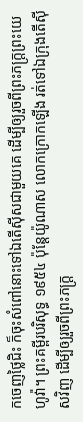កចេញថ្លៃជិះ ក៏ចុះសំពៅនោះទៅឯតើស៊ីសជាមួយគេ ដើម្បីឲ្យរួចពីព្រះភក្ត្រព្រះយេហូវ៉ា។ ព្រះគម្ពីរបរិសុទ្ធ ១៩៥៤ ប៉ុន្តែយ៉ូណាស លោកក្រោកឡើង រត់ទៅឯក្រុងតើស៊ីសវិញ ដើម្បីឲ្យរួចពីព្រះភក្ត្រ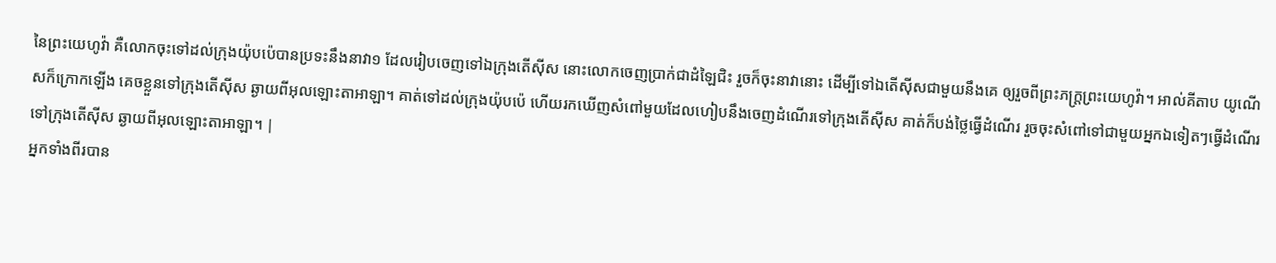នៃព្រះយេហូវ៉ា គឺលោកចុះទៅដល់ក្រុងយ៉ុបប៉េបានប្រទះនឹងនាវា១ ដែលរៀបចេញទៅឯក្រុងតើស៊ីស នោះលោកចេញប្រាក់ជាដំឡៃជិះ រួចក៏ចុះនាវានោះ ដើម្បីទៅឯតើស៊ីសជាមួយនឹងគេ ឲ្យរួចពីព្រះភក្ត្រព្រះយេហូវ៉ា។ អាល់គីតាប យូណើសក៏ក្រោកឡើង គេចខ្លួនទៅក្រុងតើស៊ីស ឆ្ងាយពីអុលឡោះតាអាឡា។ គាត់ទៅដល់ក្រុងយ៉ុបប៉េ ហើយរកឃើញសំពៅមួយដែលហៀបនឹងចេញដំណើរទៅក្រុងតើស៊ីស គាត់ក៏បង់ថ្លៃធ្វើដំណើរ រួចចុះសំពៅទៅជាមួយអ្នកឯទៀតៗធ្វើដំណើរទៅក្រុងតើស៊ីស ឆ្ងាយពីអុលឡោះតាអាឡា។ |
អ្នកទាំងពីរបាន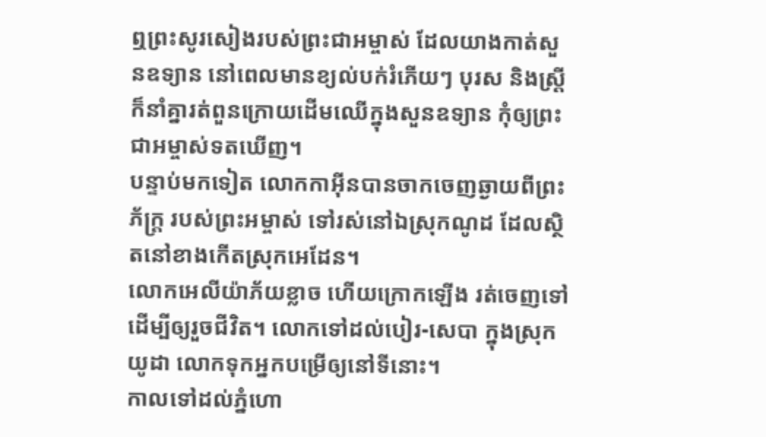ឮព្រះសូរសៀងរបស់ព្រះជាអម្ចាស់ ដែលយាងកាត់សួនឧទ្យាន នៅពេលមានខ្យល់បក់រំភើយៗ បុរស និងស្ត្រីក៏នាំគ្នារត់ពួនក្រោយដើមឈើក្នុងសួនឧទ្យាន កុំឲ្យព្រះជាអម្ចាស់ទតឃើញ។
បន្ទាប់មកទៀត លោកកាអ៊ីនបានចាកចេញឆ្ងាយពីព្រះភ័ក្ត្រ របស់ព្រះអម្ចាស់ ទៅរស់នៅឯស្រុកណូដ ដែលស្ថិតនៅខាងកើតស្រុកអេដែន។
លោកអេលីយ៉ាភ័យខ្លាច ហើយក្រោកឡើង រត់ចេញទៅ ដើម្បីឲ្យរួចជីវិត។ លោកទៅដល់បៀរ-សេបា ក្នុងស្រុកយូដា លោកទុកអ្នកបម្រើឲ្យនៅទីនោះ។
កាលទៅដល់ភ្នំហោ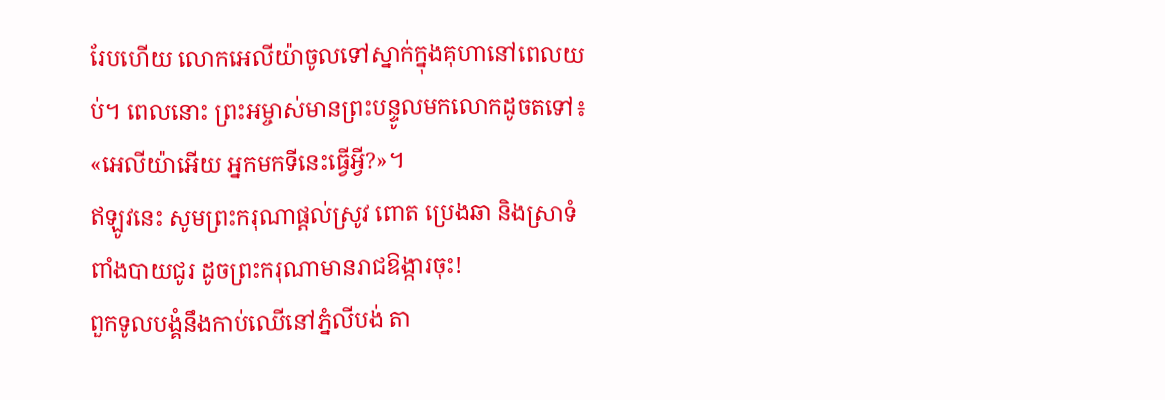រែបហើយ លោកអេលីយ៉ាចូលទៅស្នាក់ក្នុងគុហានៅពេលយប់។ ពេលនោះ ព្រះអម្ចាស់មានព្រះបន្ទូលមកលោកដូចតទៅ៖ «អេលីយ៉ាអើយ អ្នកមកទីនេះធ្វើអ្វី?»។
ឥឡូវនេះ សូមព្រះករុណាផ្ដល់ស្រូវ ពោត ប្រេងឆា និងស្រាទំពាំងបាយជូរ ដូចព្រះករុណាមានរាជឱង្ការចុះ!
ពួកទូលបង្គំនឹងកាប់ឈើនៅភ្នំលីបង់ តា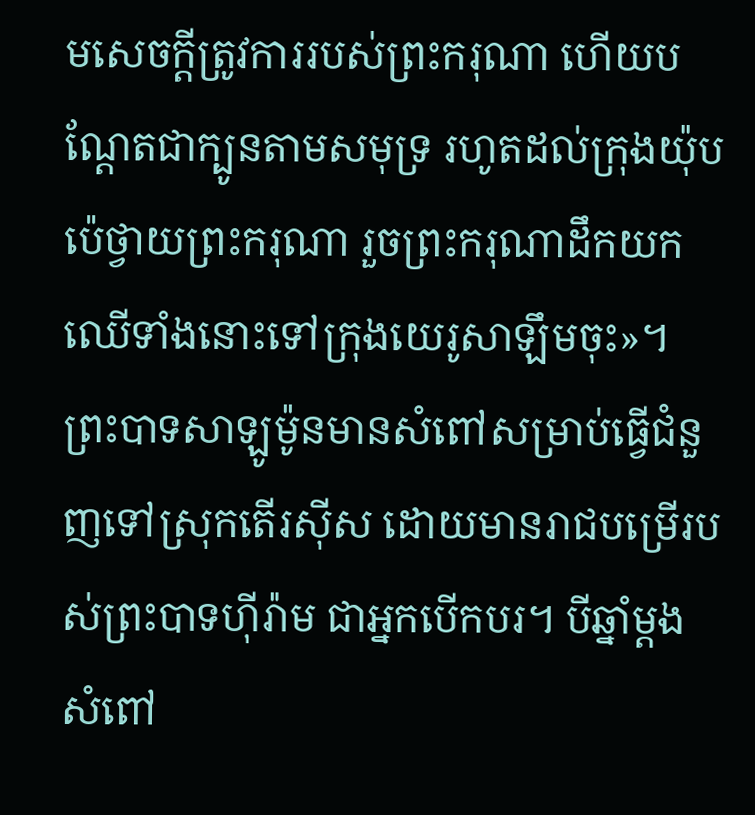មសេចក្ដីត្រូវការរបស់ព្រះករុណា ហើយបណ្តែតជាក្បូនតាមសមុទ្រ រហូតដល់ក្រុងយ៉ុបប៉េថ្វាយព្រះករុណា រួចព្រះករុណាដឹកយកឈើទាំងនោះទៅក្រុងយេរូសាឡឹមចុះ»។
ព្រះបាទសាឡូម៉ូនមានសំពៅសម្រាប់ធ្វើជំនួញទៅស្រុកតើរស៊ីស ដោយមានរាជបម្រើរបស់ព្រះបាទហ៊ីរ៉ាម ជាអ្នកបើកបរ។ បីឆ្នាំម្ដង សំពៅ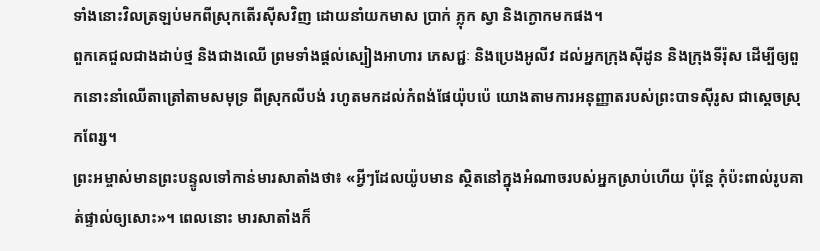ទាំងនោះវិលត្រឡប់មកពីស្រុកតើរស៊ីសវិញ ដោយនាំយកមាស ប្រាក់ ភ្លុក ស្វា និងក្ងោកមកផង។
ពួកគេជួលជាងដាប់ថ្ម និងជាងឈើ ព្រមទាំងផ្ដល់ស្បៀងអាហារ ភេសជ្ជៈ និងប្រេងអូលីវ ដល់អ្នកក្រុងស៊ីដូន និងក្រុងទីរ៉ុស ដើម្បីឲ្យពួកនោះនាំឈើតាត្រៅតាមសមុទ្រ ពីស្រុកលីបង់ រហូតមកដល់កំពង់ផែយ៉ុបប៉េ យោងតាមការអនុញ្ញាតរបស់ព្រះបាទស៊ីរូស ជាស្ដេចស្រុកពែរ្ស។
ព្រះអម្ចាស់មានព្រះបន្ទូលទៅកាន់មារសាតាំងថា៖ «អ្វីៗដែលយ៉ូបមាន ស្ថិតនៅក្នុងអំណាចរបស់អ្នកស្រាប់ហើយ ប៉ុន្តែ កុំប៉ះពាល់រូបគាត់ផ្ទាល់ឲ្យសោះ»។ ពេលនោះ មារសាតាំងក៏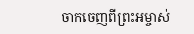ចាកចេញពីព្រះអម្ចាស់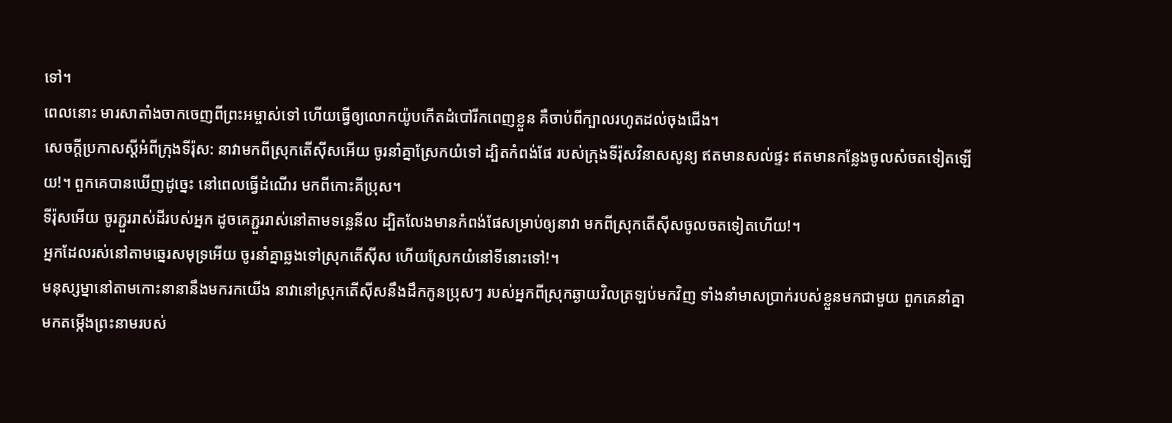ទៅ។
ពេលនោះ មារសាតាំងចាកចេញពីព្រះអម្ចាស់ទៅ ហើយធ្វើឲ្យលោកយ៉ូបកើតដំបៅរីកពេញខ្លួន គឺចាប់ពីក្បាលរហូតដល់ចុងជើង។
សេចក្ដីប្រកាសស្ដីអំពីក្រុងទីរ៉ុស: នាវាមកពីស្រុកតើស៊ីសអើយ ចូរនាំគ្នាស្រែកយំទៅ ដ្បិតកំពង់ផែ របស់ក្រុងទីរ៉ុសវិនាសសូន្យ ឥតមានសល់ផ្ទះ ឥតមានកន្លែងចូលសំចតទៀតឡើយ!។ ពួកគេបានឃើញដូច្នេះ នៅពេលធ្វើដំណើរ មកពីកោះគីប្រុស។
ទីរ៉ុសអើយ ចូរភ្ជួររាស់ដីរបស់អ្នក ដូចគេភ្ជួររាស់នៅតាមទន្លេនីល ដ្បិតលែងមានកំពង់ផែសម្រាប់ឲ្យនាវា មកពីស្រុកតើស៊ីសចូលចតទៀតហើយ!។
អ្នកដែលរស់នៅតាមឆ្នេរសមុទ្រអើយ ចូរនាំគ្នាឆ្លងទៅស្រុកតើស៊ីស ហើយស្រែកយំនៅទីនោះទៅ!។
មនុស្សម្នានៅតាមកោះនានានឹងមករកយើង នាវានៅស្រុកតើស៊ីសនឹងដឹកកូនប្រុសៗ របស់អ្នកពីស្រុកឆ្ងាយវិលត្រឡប់មកវិញ ទាំងនាំមាសប្រាក់របស់ខ្លួនមកជាមួយ ពួកគេនាំគ្នាមកតម្កើងព្រះនាមរបស់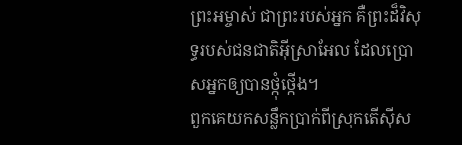ព្រះអម្ចាស់ ជាព្រះរបស់អ្នក គឺព្រះដ៏វិសុទ្ធរបស់ជនជាតិអ៊ីស្រាអែល ដែលប្រោសអ្នកឲ្យបានថ្កុំថ្កើង។
ពួកគេយកសន្លឹកប្រាក់ពីស្រុកតើស៊ីស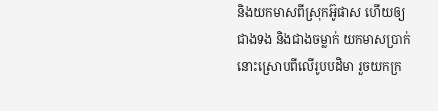និងយកមាសពីស្រុកអ៊ូផាស ហើយឲ្យជាងទង និងជាងចម្លាក់ យកមាសប្រាក់នោះស្រោបពីលើរូបបដិមា រួចយកក្រ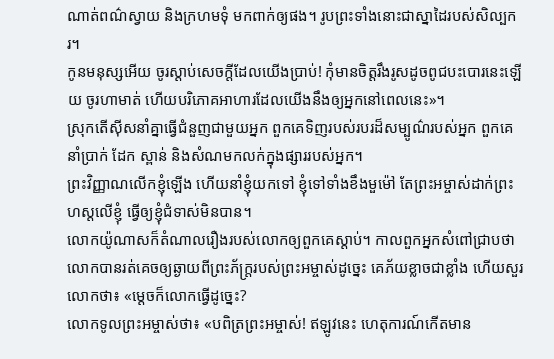ណាត់ពណ៌ស្វាយ និងក្រហមទុំ មកពាក់ឲ្យផង។ រូបព្រះទាំងនោះជាស្នាដៃរបស់សិល្បករ។
កូនមនុស្សអើយ ចូរស្ដាប់សេចក្ដីដែលយើងប្រាប់! កុំមានចិត្តរឹងរូសដូចពូជបះបោរនេះឡើយ ចូរហាមាត់ ហើយបរិភោគអាហារដែលយើងនឹងឲ្យអ្នកនៅពេលនេះ»។
ស្រុកតើស៊ីសនាំគ្នាធ្វើជំនួញជាមួយអ្នក ពួកគេទិញរបស់របរដ៏សម្បូណ៌របស់អ្នក ពួកគេនាំប្រាក់ ដែក ស្ពាន់ និងសំណមកលក់ក្នុងផ្សាររបស់អ្នក។
ព្រះវិញ្ញាណលើកខ្ញុំឡើង ហើយនាំខ្ញុំយកទៅ ខ្ញុំទៅទាំងខឹងមួម៉ៅ តែព្រះអម្ចាស់ដាក់ព្រះហស្ដលើខ្ញុំ ធ្វើឲ្យខ្ញុំជំទាស់មិនបាន។
លោកយ៉ូណាសក៏តំណាលរឿងរបស់លោកឲ្យពួកគេស្ដាប់។ កាលពួកអ្នកសំពៅជ្រាបថា លោកបានរត់គេចឲ្យឆ្ងាយពីព្រះភ័ក្ត្ររបស់ព្រះអម្ចាស់ដូច្នេះ គេភ័យខ្លាចជាខ្លាំង ហើយសួរលោកថា៖ «ម្ដេចក៏លោកធ្វើដូច្នេះ?
លោកទូលព្រះអម្ចាស់ថា៖ «បពិត្រព្រះអម្ចាស់! ឥឡូវនេះ ហេតុការណ៍កើតមាន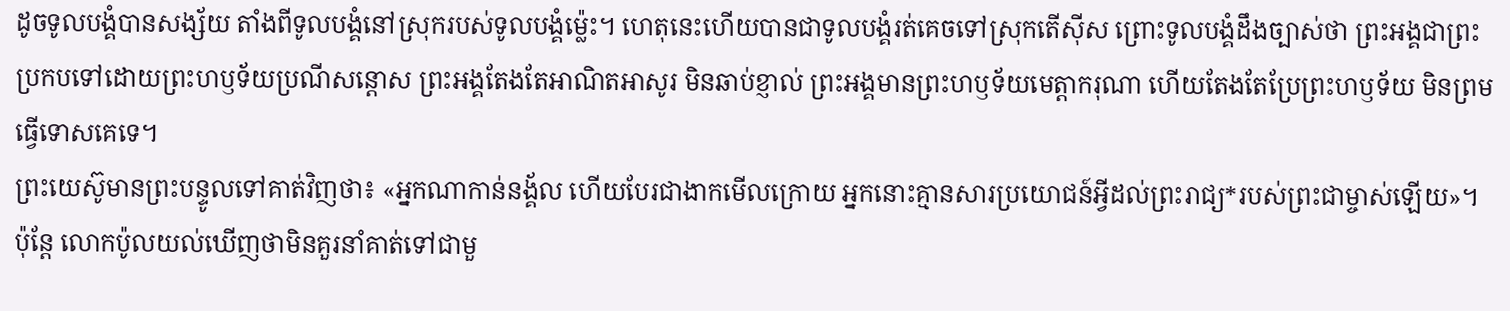ដូចទូលបង្គំបានសង្ស័យ តាំងពីទូលបង្គំនៅស្រុករបស់ទូលបង្គំម៉្លេះ។ ហេតុនេះហើយបានជាទូលបង្គំរត់គេចទៅស្រុកតើស៊ីស ព្រោះទូលបង្គំដឹងច្បាស់ថា ព្រះអង្គជាព្រះប្រកបទៅដោយព្រះហឫទ័យប្រណីសន្ដោស ព្រះអង្គតែងតែអាណិតអាសូរ មិនឆាប់ខ្ញាល់ ព្រះអង្គមានព្រះហឫទ័យមេត្តាករុណា ហើយតែងតែប្រែព្រះហឫទ័យ មិនព្រមធ្វើទោសគេទេ។
ព្រះយេស៊ូមានព្រះបន្ទូលទៅគាត់វិញថា៖ «អ្នកណាកាន់នង្គ័ល ហើយបែរជាងាកមើលក្រោយ អ្នកនោះគ្មានសារប្រយោជន៍អ្វីដល់ព្រះរាជ្យ*របស់ព្រះជាម្ចាស់ឡើយ»។
ប៉ុន្តែ លោកប៉ូលយល់ឃើញថាមិនគួរនាំគាត់ទៅជាមួ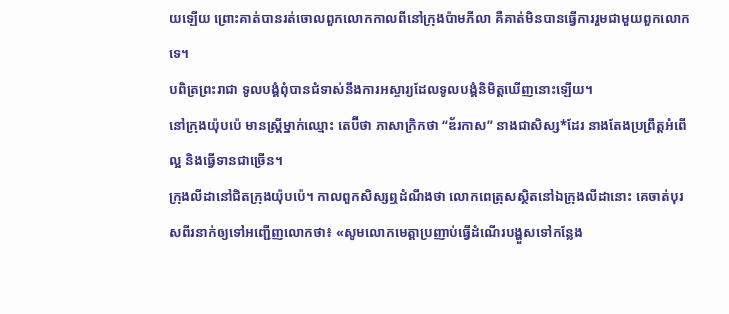យឡើយ ព្រោះគាត់បានរត់ចោលពួកលោកកាលពីនៅក្រុងប៉ាមភីលា គឺគាត់មិនបានធ្វើការរួមជាមួយពួកលោកទេ។
បពិត្រព្រះរាជា ទូលបង្គំពុំបានជំទាស់នឹងការអស្ចារ្យដែលទូលបង្គំនិមិត្តឃើញនោះឡើយ។
នៅក្រុងយ៉ុបប៉េ មានស្ត្រីម្នាក់ឈ្មោះ តេប៊ីថា ភាសាក្រិកថា “ឌ័រកាស” នាងជាសិស្ស*ដែរ នាងតែងប្រព្រឹត្តអំពើល្អ និងធ្វើទានជាច្រើន។
ក្រុងលីដានៅជិតក្រុងយ៉ុបប៉េ។ កាលពួកសិស្សឮដំណឹងថា លោកពេត្រុសស្ថិតនៅឯក្រុងលីដានោះ គេចាត់បុរសពីរនាក់ឲ្យទៅអញ្ជើញលោកថា៖ «សូមលោកមេត្តាប្រញាប់ធ្វើដំណើរបង្ហួសទៅកន្លែង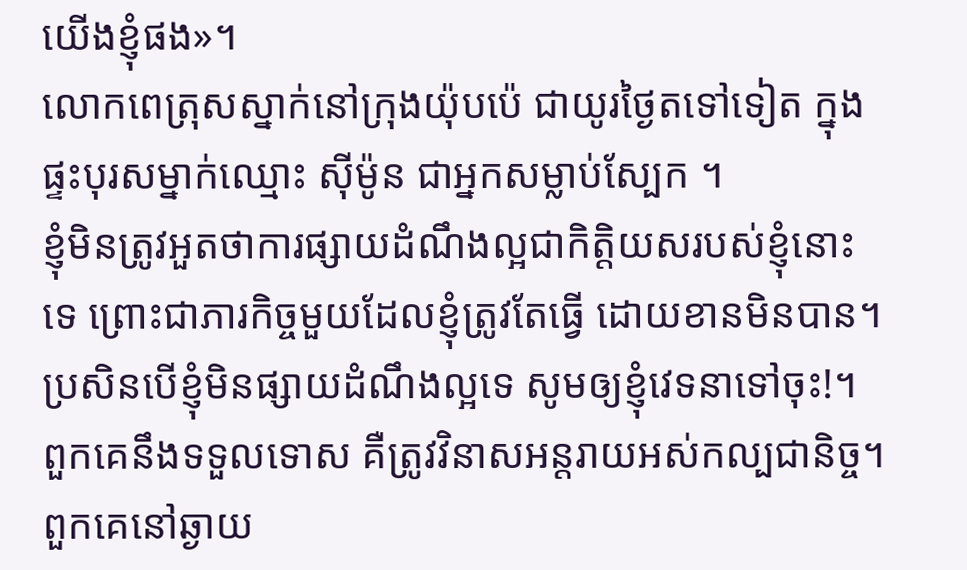យើងខ្ញុំផង»។
លោកពេត្រុសស្នាក់នៅក្រុងយ៉ុបប៉េ ជាយូរថ្ងៃតទៅទៀត ក្នុងផ្ទះបុរសម្នាក់ឈ្មោះ ស៊ីម៉ូន ជាអ្នកសម្លាប់ស្បែក ។
ខ្ញុំមិនត្រូវអួតថាការផ្សាយដំណឹងល្អជាកិត្តិយសរបស់ខ្ញុំនោះទេ ព្រោះជាភារកិច្ចមួយដែលខ្ញុំត្រូវតែធ្វើ ដោយខានមិនបាន។ ប្រសិនបើខ្ញុំមិនផ្សាយដំណឹងល្អទេ សូមឲ្យខ្ញុំវេទនាទៅចុះ!។
ពួកគេនឹងទទួលទោស គឺត្រូវវិនាសអន្តរាយអស់កល្បជានិច្ច។ ពួកគេនៅឆ្ងាយ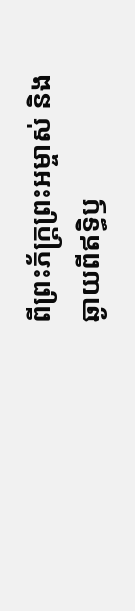ពីព្រះភ័ក្ត្រព្រះអម្ចាស់ និងឆ្ងាយពីឥទ្ធិឫ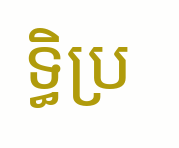ទ្ធិប្រ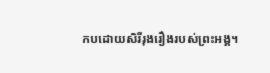កបដោយសិរីរុងរឿងរបស់ព្រះអង្គ។